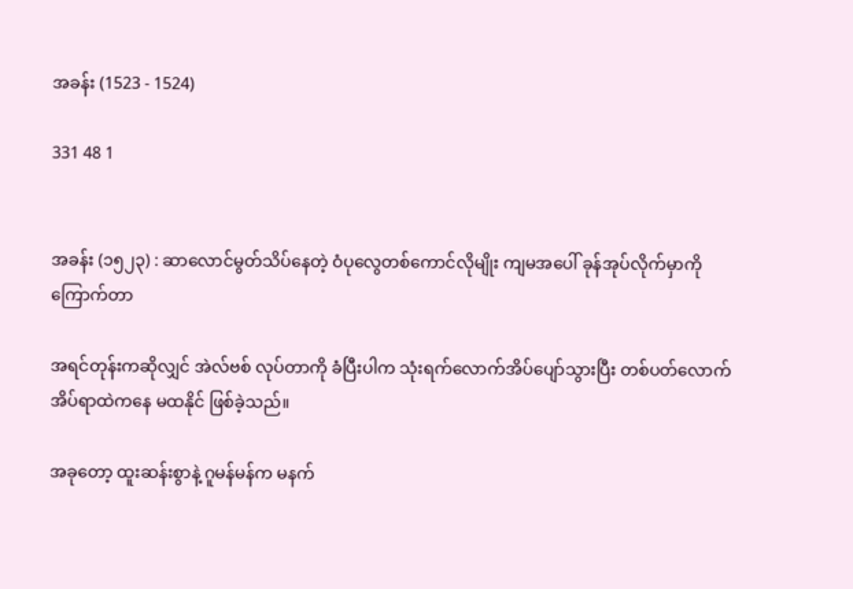အခန်း (1523 - 1524)

331 48 1


အခန်း (၁၅၂၃) : ဆာလောင်မွတ်သိပ်နေတဲ့ ဝံပုလွေတစ်ကောင်လိုမျိုး ကျမအပေါ် ခုန်အုပ်လိုက်မှာကို ကြောက်တာ

အရင်တုန်းကဆိုလျှင် အဲလ်ဗစ် လုပ်တာကို ခံပြီးပါက သုံးရက်လောက်အိပ်ပျော်သွားပြီး တစ်ပတ်လောက် အိပ်ရာထဲကနေ မထနိုင် ဖြစ်ခဲ့သည်။

အခုတော့ ထူးဆန်းစွာနဲ့ ဂူမန်မန်က မနက်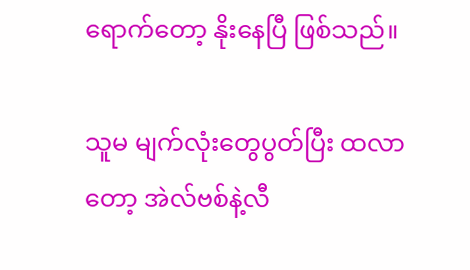ရောက်တော့ နိုးနေပြီ ဖြစ်သည်။

သူမ မျက်လုံးတွေပွတ်ပြီး ထလာတော့ အဲလ်ဗစ်နဲ့လီ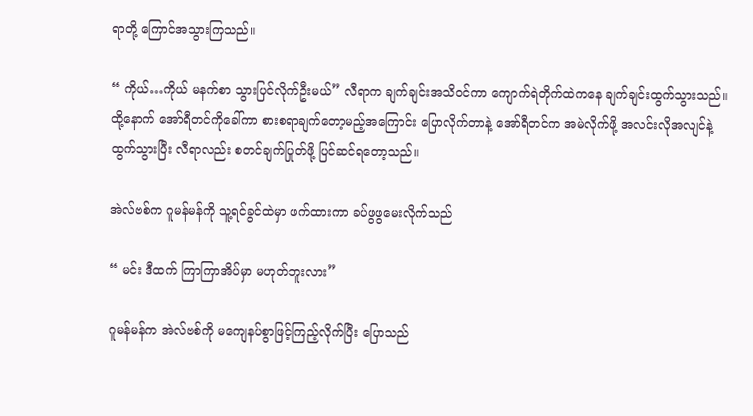ရာတို့ ကြောင်အသွားကြသည်။

“ ကိုယ်…ကိုယ် မနက်စာ သွားပြင်လိုက်ဦးမယ်” လီရာက ချက်ချင်းအသိဝင်ကာ ကျောက်ရဲတိုက်ထဲကနေ ချက်ချင်းထွက်သွားသည်။ ထို့နောက် အော်ရီတင်ကိုခေါ်ကာ စားစရာချက်တော့မည့်အကြောင်း ပြောလိုက်တာနဲ့ အော်ရီတင်က အမဲလိုက်ဖို့ အလင်းလိုအလျင်နဲ့ ထွက်သွားပြီး လီရာလည်း စတင်ချက်ပြုတ်ဖို့ ပြင်ဆင်ရတော့သည်။

အဲလ်ဗစ်က ဂူမန်မန်ကို သူ့ရင်ခွင်ထဲမှာ ဖက်ထားကာ ခပ်ဖွဖွမေးလိုက်သည်

“ မင်း ဒီထက် ကြာကြာအိပ်မှာ မဟုတ်ဘူးလား”

ဂူမန်မန်က အဲလ်ဗစ်ကို မကျေနပ်စွာဖြင့်ကြည့်လိုက်ပြီး ပြောသည်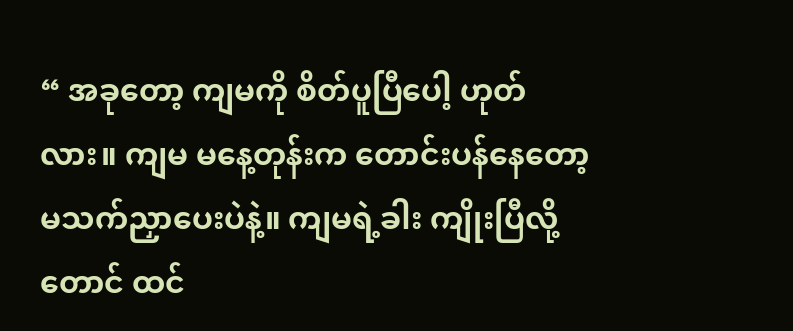“ အခုတော့ ကျမကို စိတ်ပူပြီပေါ့ ဟုတ်လား။ ကျမ မနေ့တုန်းက တောင်းပန်နေတော့ မသက်ညှာပေးပဲနဲ့။ ကျမရဲ့ခါး ကျိုးပြီလို့တောင် ထင်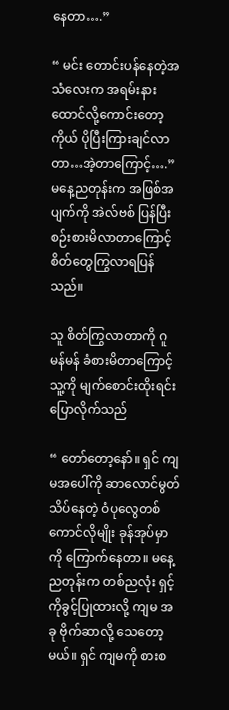နေတာ….”

“ မင်း တောင်းပန်နေတဲ့အသံလေးက အရမ်းနားထောင်လို့ကောင်းတော့ ကိုယ် ပိုပြီးကြားချင်လာတာ…အဲ့တာကြောင့်….” မနေ့ညတုန်းက အဖြစ်အပျက်ကို အဲလ်ဗစ် ပြန်ပြီးစဉ်းစားမိလာတာကြောင့် စိတ်တွေကြွလာရပြန်သည်။

သူ စိတ်ကြွလာတာကို ဂူမန်မန် ခံစားမိတာကြောင့် သူ့ကို မျက်စောင်းထိုးရင်း ပြောလိုက်သည်

“ တော်တော့နော်။ ရှင် ကျမအပေါ်ကို ဆာလောင်မွတ်သိပ်နေတဲ့ ဝံပုလွေတစ်ကောင်လိုမျိုး ခုန်အုပ်မှာကို ကြောက်နေတာ။ မနေ့ညတုန်းက တစ်ညလုံး ရှင့်ကိုခွင့်ပြုထားလို့ ကျမ အခု ဗိုက်ဆာလို့ သေတော့မယ်။ ရှင် ကျမကို စားစ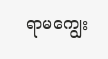ရာမကျွေး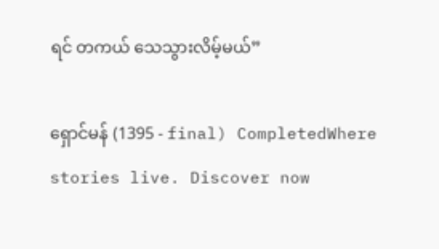ရင် တကယ် သေသွားလိမ့်မယ်”

ရှောင်မန် (1395 - final) CompletedWhere stories live. Discover now